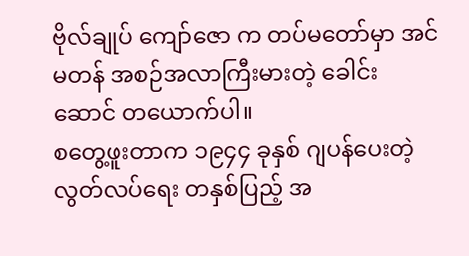ဗိုလ်ချုပ် ကျော်ဇော က တပ်မတော်မှာ အင်မတန် အစဉ်အလာကြီးမားတဲ့ ခေါင်းဆောင် တယောက်ပါ။
စတွေ့ဖူးတာက ၁၉၄၄ ခုနှစ် ဂျပန်ပေးတဲ့ လွတ်လပ်ရေး တနှစ်ပြည့် အ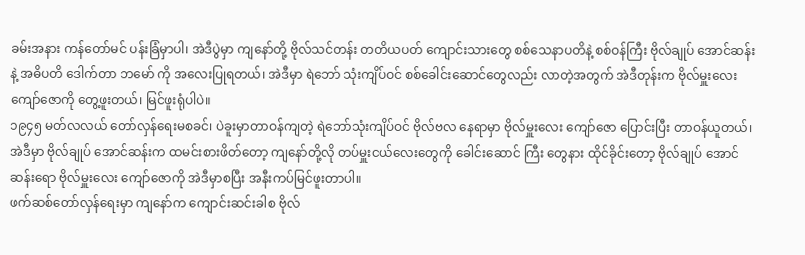ခမ်းအနား ကန်တော်မင် ပန်းခြံမှာပါ၊ အဲဒီပွဲမှာ ကျနော်တို့ ဗိုလ်သင်တန်း တတိယပတ် ကျောင်းသားတွေ စစ်သေနာပတိနဲ့ စစ်ဝန်ကြီး ဗိုလ်ချုပ် အောင်ဆန်းနဲ့ အဓိပတိ ဒေါက်တာ ဘမော် ကို အလေးပြုရတယ်၊ အဲဒီမှာ ရဲဘော် သုံးကျိပ်ဝင် စစ်ခေါင်းဆောင်တွေလည်း လာတဲ့အတွက် အဲဒီတုန်းက ဗိုလ်မှူးလေး ကျော်ဇောကို တွေ့ဖူးတယ်၊ မြင်ဖူးရုံပါပဲ။
၁၉၄၅ မတ်လလယ် တော်လှန်ရေးမစခင်၊ ပဲခူးမှာတာဝန်ကျတဲ့ ရဲဘော်သုံးကျိပ်ဝင် ဗိုလ်ဗလ နေရာမှာ ဗိုလ်မှူးလေး ကျော်ဇော ပြောင်းပြီး တာဝန်ယူတယ်၊ အဲဒီမှာ ဗိုလ်ချုပ် အောင်ဆန်းက ထမင်းစားဖိတ်တော့ ကျနော်တို့လို တပ်မှူးငယ်လေးတွေကို ခေါင်းဆောင် ကြီး တွေနား ထိုင်ခိုင်းတော့ ဗိုလ်ချုပ် အောင်ဆန်းရော ဗိုလ်မှူးလေး ကျော်ဇောကို အဲဒီမှာစပြီး အနီးကပ်မြင်ဖူးတာပါ။
ဖက်ဆစ်တော်လှန်ရေးမှာ ကျနော်က ကျောင်းဆင်းခါစ ဗိုလ်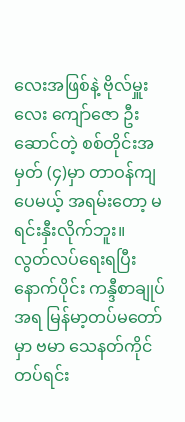လေးအဖြစ်နဲ့ ဗိုလ်မှူးလေး ကျော်ဇော ဦးဆောင်တဲ့ စစ်တိုင်းအမှတ် (၄)မှာ တာဝန်ကျပေမယ့် အရမ်းတော့ မရင်းနှီးလိုက်ဘူး။
လွတ်လပ်ရေးရပြီး နောက်ပိုင်း ကန္ဒီစာချုပ်အရ မြန်မာ့တပ်မတော်မှာ ဗမာ သေနတ်ကိုင် တပ်ရင်း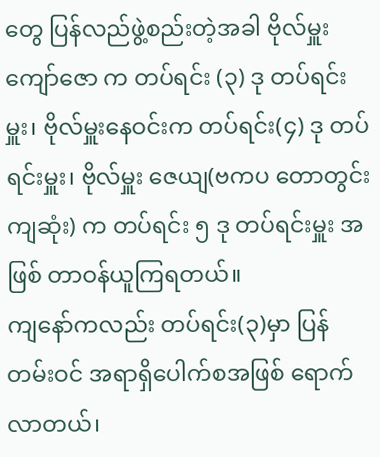တွေ ပြန်လည်ဖွဲ့စည်းတဲ့အခါ ဗိုလ်မှူး ကျော်ဇော က တပ်ရင်း (၃) ဒု တပ်ရင်းမှူး၊ ဗိုလ်မှူးနေဝင်းက တပ်ရင်း(၄) ဒု တပ်ရင်းမှူး၊ ဗိုလ်မှူး ဇေယျ(ဗကပ တောတွင်း ကျဆုံး) က တပ်ရင်း ၅ ဒု တပ်ရင်းမှူး အဖြစ် တာဝန်ယူကြရတယ်။
ကျနော်ကလည်း တပ်ရင်း(၃)မှာ ပြန်တမ်းဝင် အရာရှိပေါက်စအဖြစ် ရောက်လာတယ်၊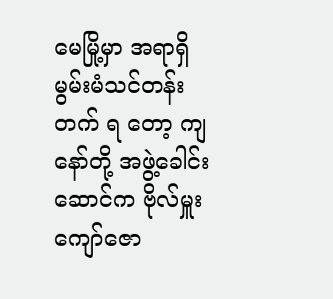မေမြို့မှာ အရာရှိ မွမ်းမံသင်တန်း တက် ရ တော့ ကျနော်တို့ အဖွဲ့ခေါင်းဆောင်က ဗိုလ်မှူးကျော်ဇော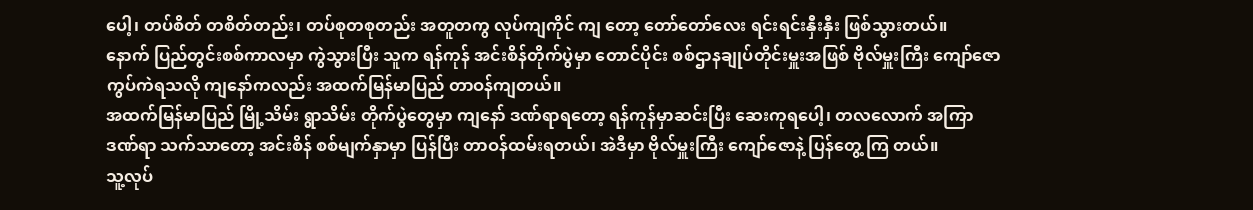ပေါ့၊ တပ်စိတ် တစိတ်တည်း၊ တပ်စုတစုတည်း အတူတကွ လုပ်ကျကိုင် ကျ တော့ တော်တော်လေး ရင်းရင်းနှီးနှီး ဖြစ်သွားတယ်။
နောက် ပြည်တွင်းစစ်ကာလမှာ ကွဲသွားပြီး သူက ရန်ကုန် အင်းစိန်တိုက်ပွဲမှာ တောင်ပိုင်း စစ်ဌာနချုပ်တိုင်းမှူးအဖြစ် ဗိုလ်မှူးကြီး ကျော်ဇော ကွပ်ကဲရသလို ကျနော်ကလည်း အထက်မြန်မာပြည် တာဝန်ကျတယ်။
အထက်မြန်မာပြည် မြို့သိမ်း ရွာသိမ်း တိုက်ပွဲတွေမှာ ကျနော် ဒဏ်ရာရတော့ ရန်ကုန်မှာဆင်းပြီး ဆေးကုရပေါ့၊ တလလောက် အကြာ ဒဏ်ရာ သက်သာတော့ အင်းစိန် စစ်မျက်နှာမှာ ပြန်ပြီး တာဝန်ထမ်းရတယ်၊ အဲဒီမှာ ဗိုလ်မှူးကြီး ကျော်ဇောနဲ့ ပြန်တွေ့ ကြ တယ်။
သူ့လုပ်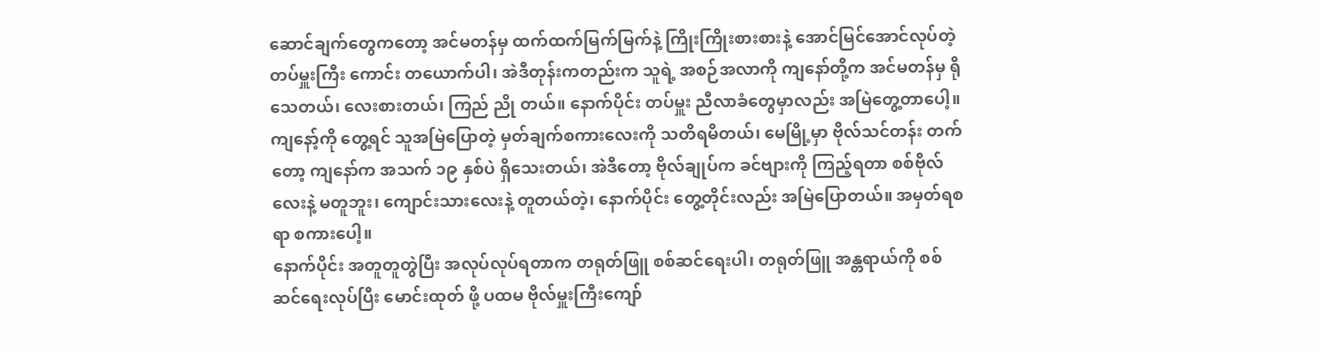ဆောင်ချက်တွေကတော့ အင်မတန်မှ ထက်ထက်မြက်မြက်နဲ့ ကြိုးကြိုးစားစားနဲ့ အောင်မြင်အောင်လုပ်တဲ့ တပ်မှူးကြီး ကောင်း တယောက်ပါ၊ အဲဒီတုန်းကတည်းက သူရဲ့ အစဉ်အလာကို ကျနော်တို့က အင်မတန်မှ ရိုသေတယ်၊ လေးစားတယ်၊ ကြည် ညို တယ်။ နောက်ပိုင်း တပ်မှူး ညီလာခံတွေမှာလည်း အမြဲတွေ့တာပေါ့။
ကျနော့်ကို တွေ့ရင် သူအမြဲပြောတဲ့ မှတ်ချက်စကားလေးကို သတိရမိတယ်၊ မေမြို့မှာ ဗိုလ်သင်တန်း တက်တော့ ကျနော်က အသက် ၁၉ နှစ်ပဲ ရှိသေးတယ်၊ အဲဒီတော့ ဗိုလ်ချုပ်က ခင်ဗျားကို ကြည့်ရတာ စစ်ဗိုလ်လေးနဲ့ မတူဘူး၊ ကျောင်းသားလေးနဲ့ တူတယ်တဲ့၊ နောက်ပိုင်း တွေ့တိုင်းလည်း အမြဲပြောတယ်။ အမှတ်ရစရာ စကားပေါ့။
နောက်ပိုင်း အတူတူတွဲပြီး အလုပ်လုပ်ရတာက တရုတ်ဖြူ စစ်ဆင်ရေးပါ၊ တရုတ်ဖြူ အန္တရာယ်ကို စစ်ဆင်ရေးလုပ်ပြီး မောင်းထုတ် ဖို့ ပထမ ဗိုလ်မှူးကြီးကျော်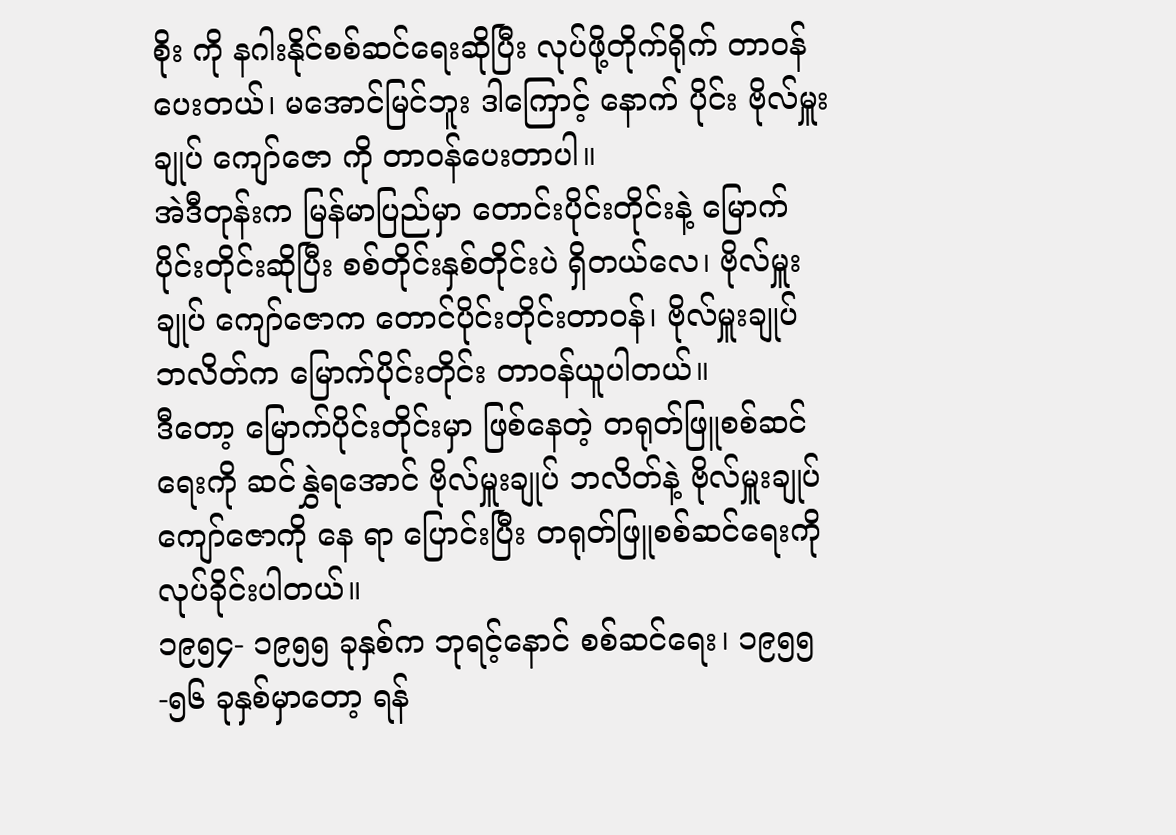စိုး ကို နဂါးနိုင်စစ်ဆင်ရေးဆိုပြီး လုပ်ဖို့တိုက်ရိုက် တာဝန်ပေးတယ်၊ မအောင်မြင်ဘူး ဒါကြောင့် နောက် ပိုင်း ဗိုလ်မှူးချုပ် ကျော်ဇော ကို တာဝန်ပေးတာပါ။
အဲဒီတုန်းက မြန်မာပြည်မှာ တောင်းပိုင်းတိုင်းနဲ့ မြောက်ပိုင်းတိုင်းဆိုပြီး စစ်တိုင်းနှစ်တိုင်းပဲ ရှိတယ်လေ၊ ဗိုလ်မှူးချုပ် ကျော်ဇောက တောင်ပိုင်းတိုင်းတာဝန်၊ ဗိုလ်မှူးချုပ် ဘလိတ်က မြောက်ပိုင်းတိုင်း တာဝန်ယူပါတယ်။
ဒီတော့ မြောက်ပိုင်းတိုင်းမှာ ဖြစ်နေတဲ့ တရုတ်ဖြူစစ်ဆင်ရေးကို ဆင်နွှဲရအောင် ဗိုလ်မှူးချုပ် ဘလိတ်နဲ့ ဗိုလ်မှူးချုပ်ကျော်ဇောကို နေ ရာ ပြောင်းပြီး တရုတ်ဖြူစစ်ဆင်ရေးကို လုပ်ခိုင်းပါတယ်။
၁၉၅၄- ၁၉၅၅ ခုနှစ်က ဘုရင့်နောင် စစ်ဆင်ရေး၊ ၁၉၅၅-၅၆ ခုနှစ်မှာတော့ ရန်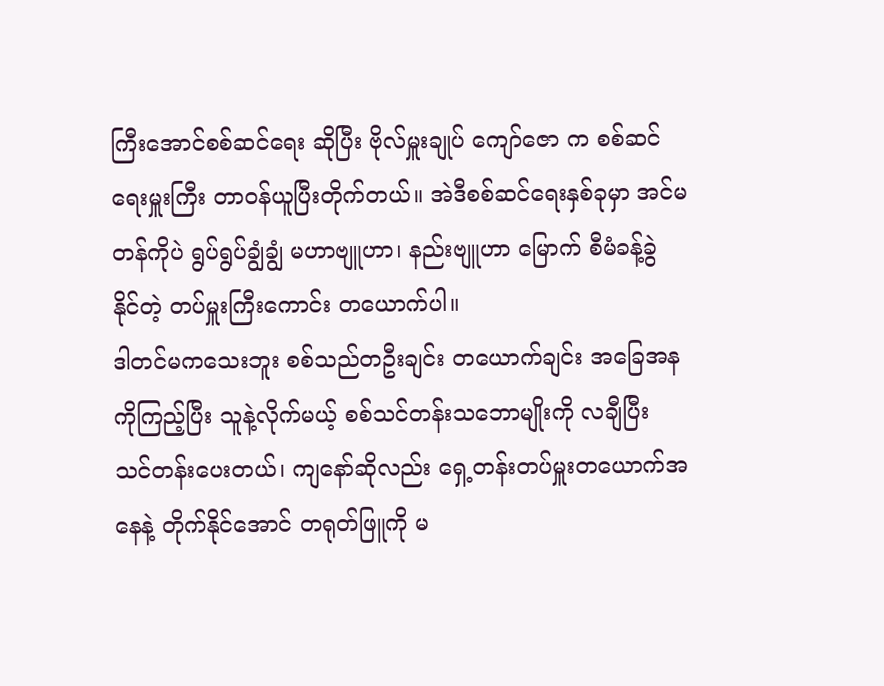ကြီးအောင်စစ်ဆင်ရေး ဆိုပြီး ဗိုလ်မှူးချုပ် ကျော်ဇော က စစ်ဆင်ရေးမှူးကြီး တာဝန်ယူပြီးတိုက်တယ်။ အဲဒီစစ်ဆင်ရေးနှစ်ခုမှာ အင်မတန်ကိုပဲ ရွပ်ရွပ်ချွံချွံ မဟာဗျူဟာ၊ နည်းဗျူဟာ မြောက် စီမံခန့်ခွဲ နိုင်တဲ့ တပ်မှူးကြီးကောင်း တယောက်ပါ။
ဒါတင်မကသေးဘူး စစ်သည်တဦးချင်း တယောက်ချင်း အခြေအနကိုကြည့်ပြီး သူနဲ့လိုက်မယ့် စစ်သင်တန်းသဘောမျိုးကို လချီပြီး သင်တန်းပေးတယ်၊ ကျနော်ဆိုလည်း ရှေ့တန်းတပ်မှူးတယောက်အနေနဲ့ တိုက်နိုင်အောင် တရုတ်ဖြူကို မ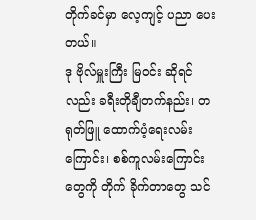တိုက်ခင်မှာ လေ့ကျင့် ပညာ ပေးတယ်။
ဒု ဗိုလ်မှူးကြီး မြဝင်း ဆိုရင်လည်း ခရီးတိုချီတက်နည်း၊ တရုတ်ဖြူ ထောက်ပံ့ရေးလမ်းကြောင်း၊ စစ်ကူလမ်းကြောင်းတွေကို တိုက် ခိုက်တာတွေ သင်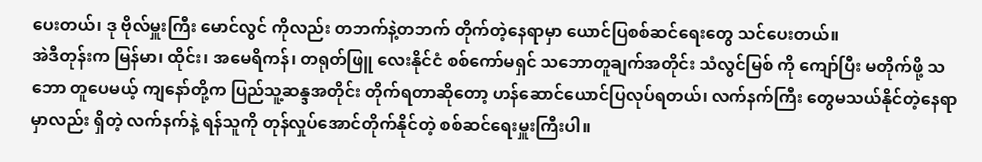ပေးတယ်၊ ဒု ဗိုလ်မှူးကြီး မောင်လွင် ကိုလည်း တဘက်နဲ့တဘက် တိုက်တဲ့နေရာမှာ ယောင်ပြစစ်ဆင်ရေးတွေ သင်ပေးတယ်။
အဲဒီတုန်းက မြန်မာ၊ ထိုင်း၊ အမေရိကန်၊ တရုတ်ဖြူ လေးနိုင်ငံ စစ်ကော်မရှင် သဘောတူချက်အတိုင်း သံလွင်မြစ် ကို ကျော်ပြီး မတိုက်ဖို့ သဘော တူပေမယ့် ကျနော်တို့က ပြည်သူ့ဆန္ဒအတိုင်း တိုက်ရတာဆိုတော့ ဟန်ဆောင်ယောင်ပြလုပ်ရတယ်၊ လက်နက်ကြီး တွေမသယ်နိုင်တဲ့နေရာမှာလည်း ရှိတဲ့ လက်နက်နဲ့ ရန်သူကို တုန်လှုပ်အောင်တိုက်နိုင်တဲ့ စစ်ဆင်ရေးမှူးကြီးပါ။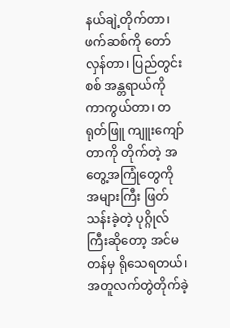နယ်ချဲ့တိုက်တာ၊ ဖက်ဆစ်ကို တော်လှန်တာ၊ ပြည်တွင်းစစ် အန္တရာယ်ကို ကာကွယ်တာ၊ တရုတ်ဖြူ ကျူးကျော်တာကို တိုက်တဲ့ အတွေ့အကြုံတွေကို အများကြီး ဖြတ်သန်းခဲ့တဲ့ ပုဂ္ဂိုလ်ကြီးဆိုတော့ အင်မတန်မှ ရိုသေရတယ်၊ အတူလက်တွဲတိုက်ခဲ့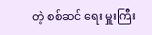တဲ့ စစ်ဆင် ရေး မှူးကြီး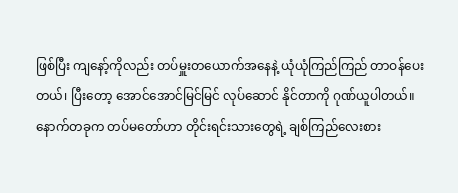ဖြစ်ပြီး ကျနော့်ကိုလည်း တပ်မှူးတယောက်အနေနဲ့ ယုံယုံကြည်ကြည် တာဝန်ပေးတယ်၊ ပြီးတော့ အောင်အောင်မြင်မြင် လုပ်ဆောင် နိုင်တာကို ဂုဏ်ယူပါတယ်။
နောက်တခုက တပ်မတော်ဟာ တိုင်းရင်းသားတွေရဲ့ ချစ်ကြည်လေးစား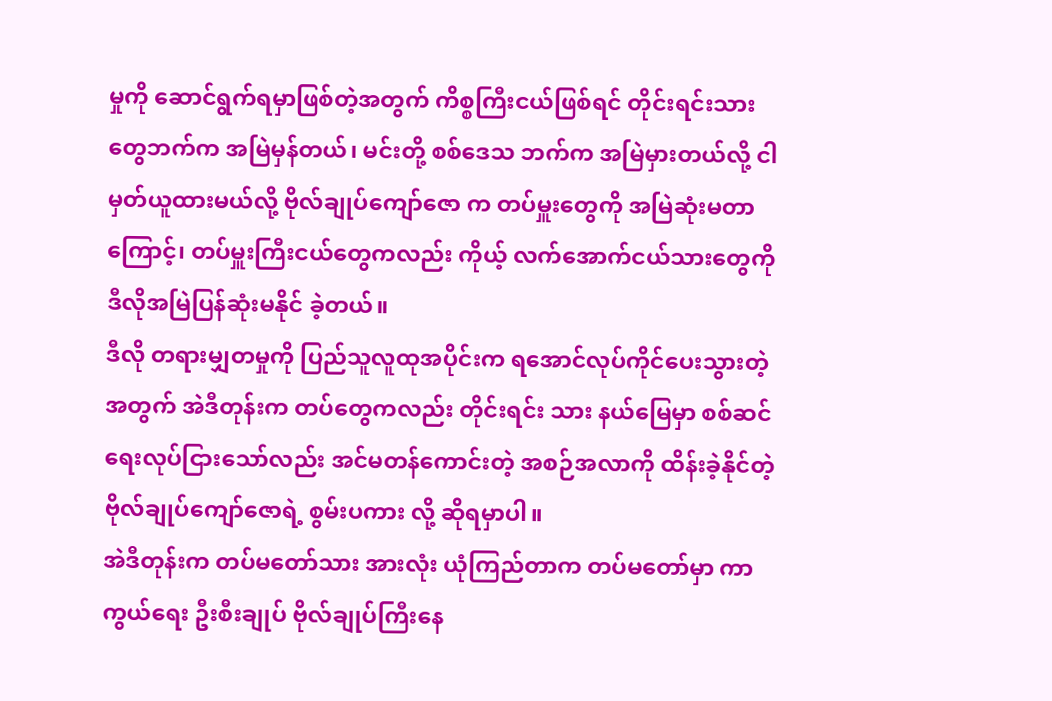မှုကို ဆောင်ရွက်ရမှာဖြစ်တဲ့အတွက် ကိစ္စကြီးငယ်ဖြစ်ရင် တိုင်းရင်းသားတွေဘက်က အမြဲမှန်တယ်၊ မင်းတို့ စစ်ဒေသ ဘက်က အမြဲမှားတယ်လို့ ငါမှတ်ယူထားမယ်လို့ ဗိုလ်ချုပ်ကျော်ဇော က တပ်မှူးတွေကို အမြဲဆုံးမတာကြောင့်၊ တပ်မှူးကြီးငယ်တွေကလည်း ကိုယ့် လက်အောက်ငယ်သားတွေကို ဒီလိုအမြဲပြန်ဆုံးမနိုင် ခဲ့တယ်။
ဒီလို တရားမျှတမှုကို ပြည်သူလူထုအပိုင်းက ရအောင်လုပ်ကိုင်ပေးသွားတဲ့အတွက် အဲဒီတုန်းက တပ်တွေကလည်း တိုင်းရင်း သား နယ်မြေမှာ စစ်ဆင်ရေးလုပ်ငြားသော်လည်း အင်မတန်ကောင်းတဲ့ အစဉ်အလာကို ထိန်းခဲ့နိုင်တဲ့ ဗိုလ်ချုပ်ကျော်ဇောရဲ့ စွမ်းပကား လို့ ဆိုရမှာပါ။
အဲဒီတုန်းက တပ်မတော်သား အားလုံး ယုံကြည်တာက တပ်မတော်မှာ ကာကွယ်ရေး ဦးစီးချုပ် ဗိုလ်ချုပ်ကြီးနေ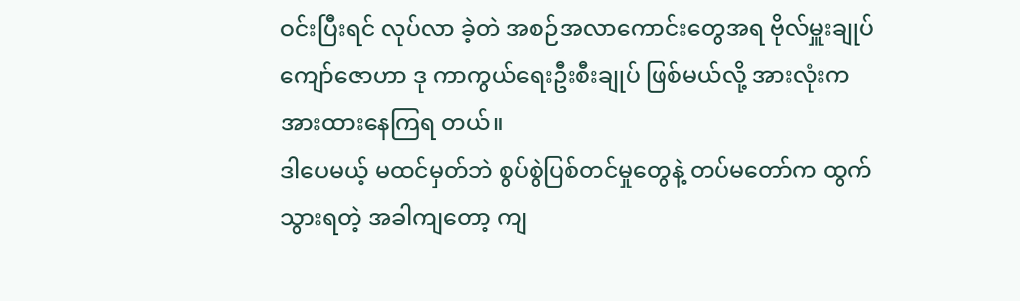ဝင်းပြီးရင် လုပ်လာ ခဲ့တဲ အစဉ်အလာကောင်းတွေအရ ဗိုလ်မှူးချုပ်ကျော်ဇောဟာ ဒု ကာကွယ်ရေးဦးစီးချုပ် ဖြစ်မယ်လို့ အားလုံးက အားထားနေကြရ တယ်။
ဒါပေမယ့် မထင်မှတ်ဘဲ စွပ်စွဲပြစ်တင်မှုတွေနဲ့ တပ်မတော်က ထွက်သွားရတဲ့ အခါကျတော့ ကျ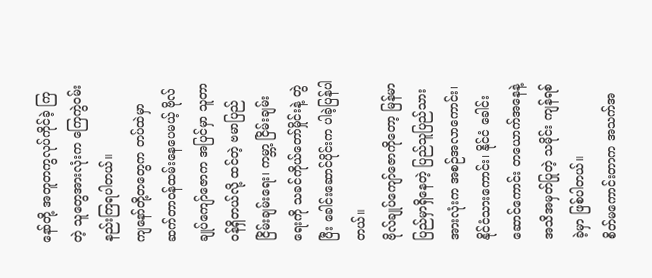နော်တို့ အတူတကွလုပ်ကိုင်ခဲ့ ကြ တဲ့ သူတွေအားလုံးက ကြေကွဲဝမ်းနည်းကြရပါတယ်။
ကျနော်တို့တတွေက တပ်ထဲမှာ ဆက်တာဝန်ထမ်းနေပေမယ့် ဗိုလ်ချုပ်ကျော်ဇောက အပြင်မှာ သူတာဝန်ရှိတယ်လို့ ထင်တဲ့ ဗမာပြည် ငြိမ်းချမ်းရေး၊ ကမ္ဘာ့ ငြိမ်းချမ်းရေးကို သခင်ကိုယ်တော်မှိုင်းနဲ့ တွဲပြီး ခေါင်းဆောင်ပိုင်းက ပါခဲ့ပြန်ပါတယ်။
ဗိုလ်ချုပ်ကျော်ဇောကိုတော့ မြန်မာပြည်မှာရှိနေတဲ့ ပြည်သူပြည်သားအားလုံးက အစဉ်အလာကောင်း၊ နိုင်ငံသားကောင်း၊ နိုင်ငံ ခေါင်းဆောင်ကောင်း တယောက်အနေနဲ့ အသိအမှတ်ပြုတဲ့ သမိုင်း ကျန်ရစ်ခဲ့မှာ ဖြစ်ပါတယ်။
စိတ်မကောင်းတာက အသက်အ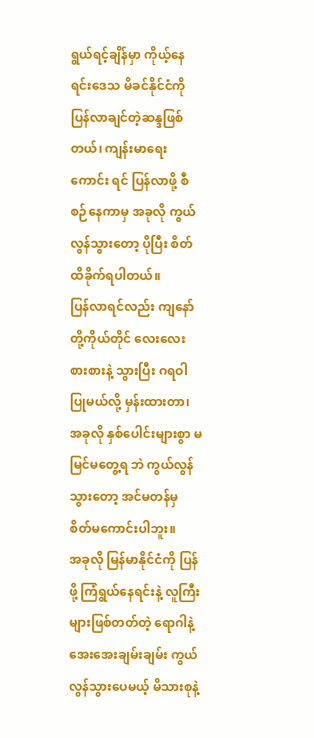ရွယ်ရင့်ချိန်မှာ ကိုယ့်နေရင်းဒေသ မိခင်နိုင်ငံကို ပြန်လာချင်တဲ့ဆန္ဒဖြစ်တယ်၊ ကျန်းမာရေးကောင်း ရင် ပြန်လာဖို့ စီစဉ်နေကာမှ အခုလို ကွယ်လွန်သွားတော့ ပိုပြီး စိတ်ထိခိုက်ရပါတယ်။
ပြန်လာရင်လည်း ကျနော်တို့ကိုယ်တိုင် လေးလေးစားစားနဲ့ သွားပြီး ဂရဝါပြုမယ်လို့ မှန်းထားတာ၊ အခုလို နှစ်ပေါင်းများစွာ မမြင်မတွေ့ရ ဘဲ ကွယ်လွန်သွားတော့ အင်မတန်မှ စိတ်မကောင်းပါဘူး။
အခုလို မြန်မာနိုင်ငံကို ပြန်ဖို့ ကြံရွယ်နေရင်းနဲ့ လူကြီးများဖြစ်တတ်တဲ့ ရောဂါနဲ့ အေးအေးချမ်းချမ်း ကွယ်လွန်သွားပေမယ့် မိသားစုနဲ့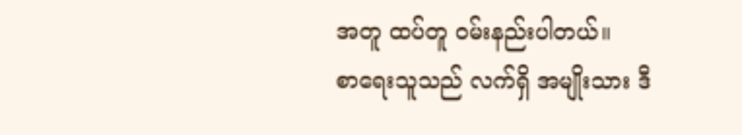အတူ ထပ်တူ ဝမ်းနည်းပါတယ်။
စာရေးသူသည် လက်ရှိ အမျိုးသား ဒီ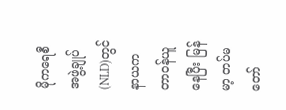မိုကရေစီ အဖွဲ့ချုပ် (NLD)တွင် နာယက တာဝန်ယူနေပြီး မြန်မာ့ တပ်မတော်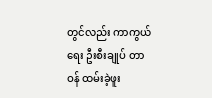တွင်လည်း ကာကွယ်ရေး ဦးစီးချုပ် တာဝန် ထမ်းခဲ့ဖူး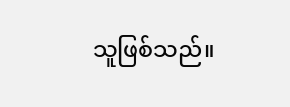သူဖြစ်သည်။